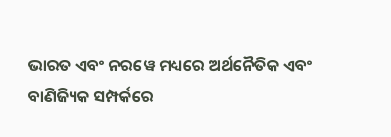ଭାରତ ଏବଂ ନରୱେ ମଧ୍ୟରେ ଅର୍ଥନୈତିକ ଏବଂ ବାଣିଜ୍ୟିକ ସମ୍ପର୍କରେ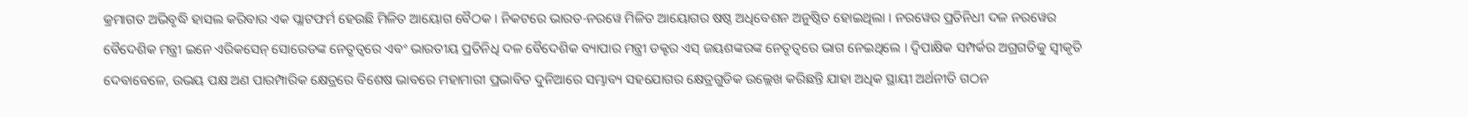କ୍ରମାଗତ ଅଭିବୃଦ୍ଧି ହାସଲ କରିବାର ଏକ ପ୍ଲାଟଫର୍ମ ହେଉଛି ମିଳିତ ଆୟୋଗ ବୈଠକ । ନିକଟରେ ଭାରତ-ନରୱେ ମିଳିତ ଆୟୋଗର ଷଷ୍ଠ ଅଧିବେଶନ ଅନୁଷ୍ଠିତ ହୋଇଥିଲା । ନରୱେର ପ୍ରତିନିଧୀ ଦଳ ନରୱେର ବୈଦେଶିକ ମନ୍ତ୍ରୀ ଇନେ ଏରିକସେନ୍ ସୋରେଡଙ୍କ ନେତୃତ୍ୱରେ ଏବଂ ଭାରତୀୟ ପ୍ରତିନିଧି ଦଳ ବୈଦେଶିକ ବ୍ୟାପାର ମନ୍ତ୍ରୀ ଡକ୍ଟର ଏସ୍ ଜୟଶଙ୍କରଙ୍କ ନେତୃତ୍ୱରେ ଭାଗ ନେଇଥିଲେ । ଦ୍ୱିପାକ୍ଷିକ ସମ୍ପର୍କର ଅଗ୍ରଗତିକୁ ସ୍ୱୀକୃତି ଦେବାବେଳେ, ଉଭୟ ପକ୍ଷ ଅଣ ପାରମ୍ପାରିକ କ୍ଷେତ୍ରରେ ବିଶେଷ ଭାବରେ ମହାମାରୀ ପ୍ରଭାବିତ ଦୁନିଆରେ ସମ୍ଭାବ୍ୟ ସହଯୋଗର କ୍ଷେତ୍ରଗୁଡିକ ଉଲ୍ଲେଖ କରିଛନ୍ତି ଯାହା ଅଧିକ ସ୍ଥାୟୀ ଅର୍ଥନୀତି ଗଠନ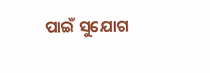ପାଇଁ ସୁଯୋଗ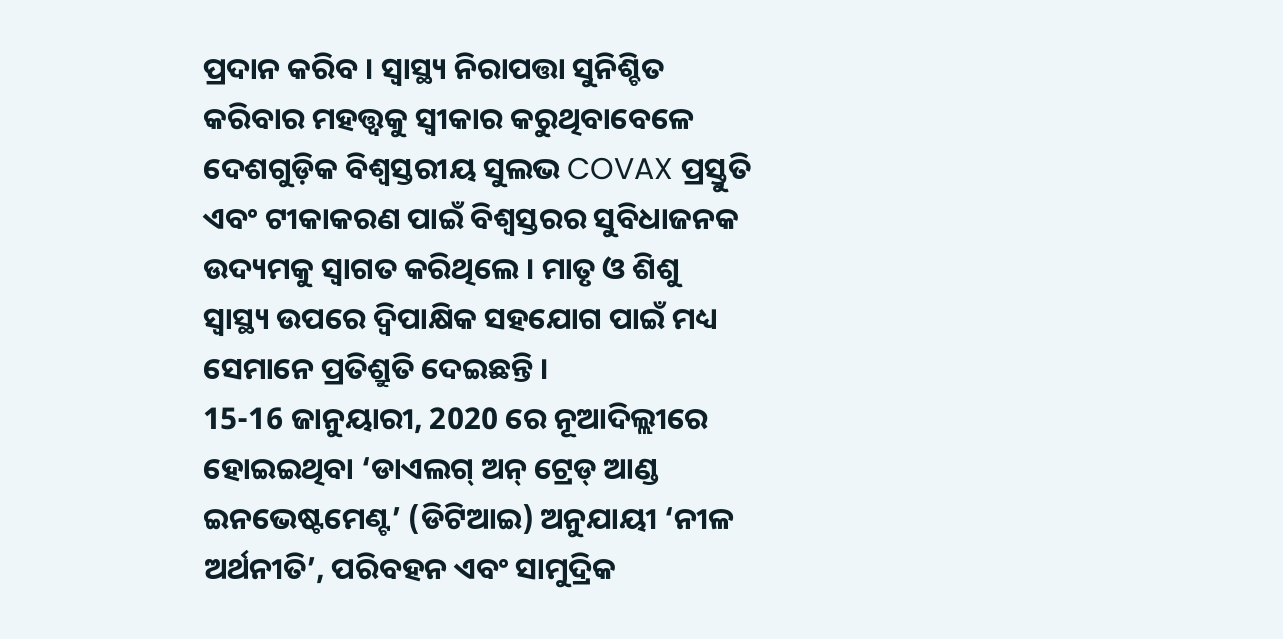ପ୍ରଦାନ କରିବ । ସ୍ୱାସ୍ଥ୍ୟ ନିରାପତ୍ତା ସୁନିଶ୍ଚିତ କରିବାର ମହତ୍ତ୍ୱକୁ ସ୍ୱୀକାର କରୁଥିବାବେଳେ ଦେଶଗୁଡ଼ିକ ବିଶ୍ୱସ୍ତରୀୟ ସୁଲଭ COVAX ପ୍ରସ୍ତୁତି ଏବଂ ଟୀକାକରଣ ପାଇଁ ବିଶ୍ୱସ୍ତରର ସୁବିଧାଜନକ ଉଦ୍ୟମକୁ ସ୍ୱାଗତ କରିଥିଲେ । ମାତୃ ଓ ଶିଶୁ ସ୍ୱାସ୍ଥ୍ୟ ଉପରେ ଦ୍ୱିପାକ୍ଷିକ ସହଯୋଗ ପାଇଁ ମଧ୍ୟ ସେମାନେ ପ୍ରତିଶ୍ରୁତି ଦେଇଛନ୍ତି ।
15-16 ଜାନୁୟାରୀ, 2020 ରେ ନୂଆଦିଲ୍ଲୀରେ ହୋଇଇଥିବା ‘ଡାଏଲଗ୍ ଅନ୍ ଟ୍ରେଡ୍ ଆଣ୍ଡ ଇନଭେଷ୍ଟମେଣ୍ଟ’ (ଡିଟିଆଇ) ଅନୁଯାୟୀ ‘ନୀଳ ଅର୍ଥନୀତି’, ପରିବହନ ଏବଂ ସାମୁଦ୍ରିକ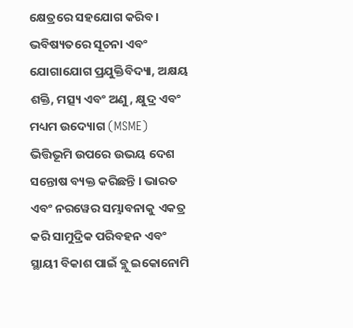କ୍ଷେତ୍ରରେ ସହଯୋଗ କରିବ। ଭବିଷ୍ୟତରେ ସୂଚନା ଏବଂ ଯୋଗାଯୋଗ ପ୍ରଯୁକ୍ତିବିଦ୍ୟା, ଅକ୍ଷୟ ଶକ୍ତି, ମତ୍ସ୍ୟ ଏବଂ ଅଣୁ, କ୍ଷୁଦ୍ର ଏବଂ ମଧ୍ୟମ ଉଦ୍ୟୋଗ (MSME) ଭିତ୍ତିଭୂମି ଉପରେ ଉଭୟ ଦେଶ ସନ୍ତୋଷ ବ୍ୟକ୍ତ କରିଛନ୍ତି । ଭାରତ ଏବଂ ନରୱେର ସମ୍ଭାବନାକୁ ଏକତ୍ର କରି ସାମୁଦ୍ରିକ ପରିବହନ ଏବଂ ସ୍ଥାୟୀ ବିକାଶ ପାଇଁ ବ୍ଲୁ ଇକୋନୋମି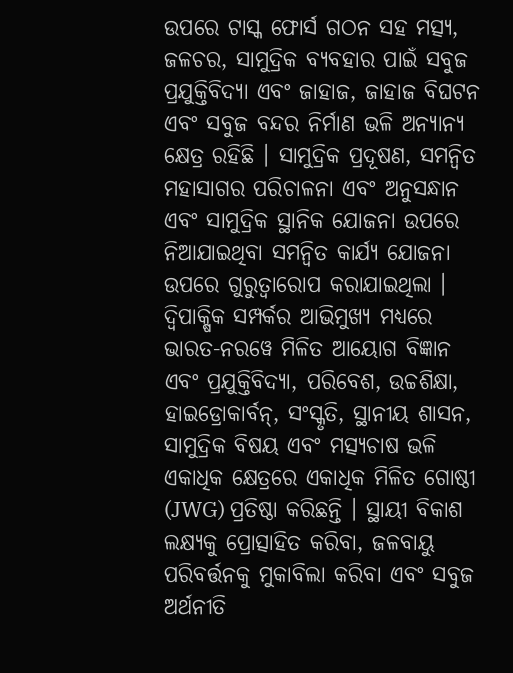ଉପରେ ଟାସ୍କ ଫୋର୍ସ ଗଠନ ସହ ମତ୍ସ୍ୟ, ଜଳଚର, ସାମୁଦ୍ରିକ ବ୍ୟବହାର ପାଇଁ ସବୁଜ ପ୍ରଯୁକ୍ତିବିଦ୍ୟା ଏବଂ ଜାହାଜ, ଜାହାଜ ବିଘଟନ ଏବଂ ସବୁଜ ବନ୍ଦର ନିର୍ମାଣ ଭଳି ଅନ୍ୟାନ୍ୟ କ୍ଷେତ୍ର ରହିଛି । ସାମୁଦ୍ରିକ ପ୍ରଦୂଷଣ, ସମନ୍ୱିତ ମହାସାଗର ପରିଚାଳନା ଏବଂ ଅନୁସନ୍ଧାନ ଏବଂ ସାମୁଦ୍ରିକ ସ୍ଥାନିକ ଯୋଜନା ଉପରେ ନିଆଯାଇଥିବା ସମନ୍ୱିତ କାର୍ଯ୍ୟ ଯୋଜନା ଉପରେ ଗୁରୁତ୍ୱାରୋପ କରାଯାଇଥିଲା ।
ଦ୍ୱିପାକ୍ଷିକ ସମ୍ପର୍କର ଆଭିମୁଖ୍ୟ ମଧ୍ୟରେ ଭାରତ-ନରୱେ ମିଳିତ ଆୟୋଗ ବିଜ୍ଞାନ ଏବଂ ପ୍ରଯୁକ୍ତିବିଦ୍ୟା, ପରିବେଶ, ଉଚ୍ଚଶିକ୍ଷା, ହାଇଡ୍ରୋକାର୍ବନ୍, ସଂସ୍କୃତି, ସ୍ଥାନୀୟ ଶାସନ, ସାମୁଦ୍ରିକ ବିଷୟ ଏବଂ ମତ୍ସ୍ୟଚାଷ ଭଳି ଏକାଧିକ କ୍ଷେତ୍ରରେ ଏକାଧିକ ମିଳିତ ଗୋଷ୍ଠୀ (JWG) ପ୍ରତିଷ୍ଠା କରିଛନ୍ତି । ସ୍ଥାୟୀ ବିକାଶ ଲକ୍ଷ୍ୟକୁ ପ୍ରୋତ୍ସାହିତ କରିବା, ଜଳବାୟୁ ପରିବର୍ତ୍ତନକୁ ମୁକାବିଲା କରିବା ଏବଂ ସବୁଜ ଅର୍ଥନୀତି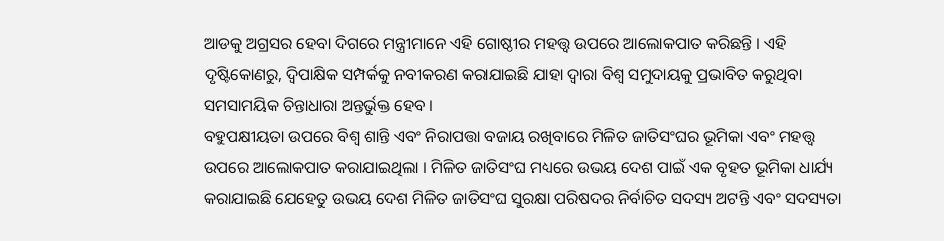ଆଡକୁ ଅଗ୍ରସର ହେବା ଦିଗରେ ମନ୍ତ୍ରୀମାନେ ଏହି ଗୋଷ୍ଠୀର ମହତ୍ତ୍ବ ଉପରେ ଆଲୋକପାତ କରିଛନ୍ତି । ଏହି ଦୃଷ୍ଟିକୋଣରୁ, ଦ୍ୱିପାକ୍ଷିକ ସମ୍ପର୍କକୁ ନବୀକରଣ କରାଯାଇଛି ଯାହା ଦ୍ବାରା ବିଶ୍ବ ସମୁଦାୟକୁ ପ୍ରଭାବିତ କରୁଥିବା ସମସାମୟିକ ଚିନ୍ତାଧାରା ଅନ୍ତର୍ଭୁକ୍ତ ହେବ ।
ବହୁପକ୍ଷୀୟତା ଉପରେ ବିଶ୍ୱ ଶାନ୍ତି ଏବଂ ନିରାପତ୍ତା ବଜାୟ ରଖିବାରେ ମିଳିତ ଜାତିସଂଘର ଭୂମିକା ଏବଂ ମହତ୍ତ୍ୱ ଉପରେ ଆଲୋକପାତ କରାଯାଇଥିଲା । ମିଳିତ ଜାତିସଂଘ ମଧ୍ୟରେ ଉଭୟ ଦେଶ ପାଇଁ ଏକ ବୃହତ ଭୂମିକା ଧାର୍ଯ୍ୟ କରାଯାଇଛି ଯେହେତୁ ଉଭୟ ଦେଶ ମିଳିତ ଜାତିସଂଘ ସୁରକ୍ଷା ପରିଷଦର ନିର୍ବାଚିତ ସଦସ୍ୟ ଅଟନ୍ତି ଏବଂ ସଦସ୍ୟତା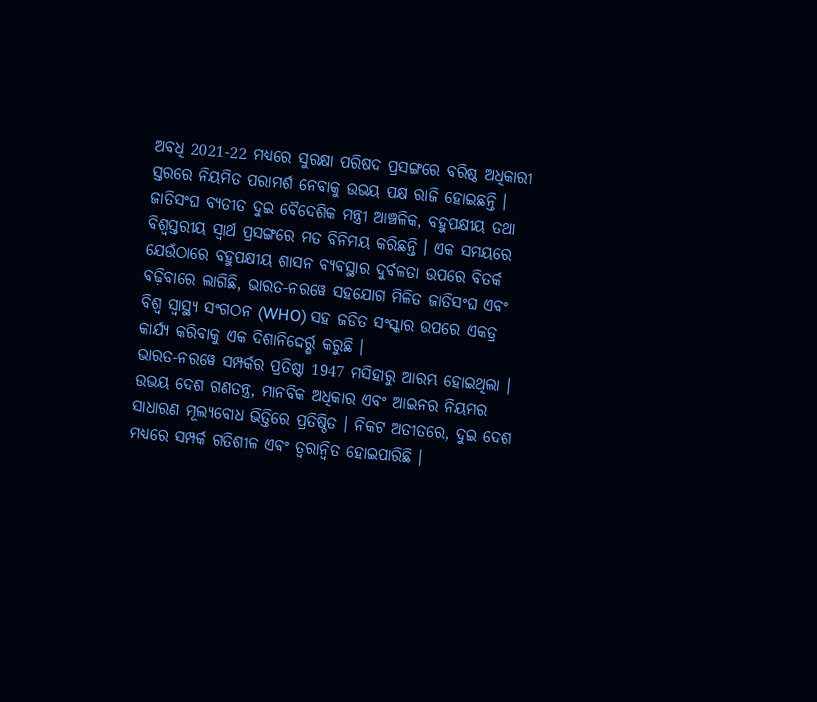ଅବଧି 2021-22 ମଧ୍ୟରେ ସୁରକ୍ଷା ପରିଷଦ ପ୍ରସଙ୍ଗରେ ବରିଷ୍ଠ ଅଧିକାରୀ ସ୍ତରରେ ନିୟମିତ ପରାମର୍ଶ ନେବାକୁ ଉଭୟ ପକ୍ଷ ରାଜି ହୋଇଛନ୍ତି । ଜାତିସଂଘ ବ୍ୟତୀତ ଦୁଇ ବୈଦେଶିକ ମନ୍ତ୍ରୀ ଆଞ୍ଚଳିକ, ବହୁପକ୍ଷୀୟ ତଥା ବିଶ୍ବସ୍ତରୀୟ ସ୍ୱାର୍ଥ ପ୍ରସଙ୍ଗରେ ମତ ବିନିମୟ କରିଛନ୍ତି । ଏକ ସମୟରେ ଯେଉଁଠାରେ ବହୁପକ୍ଷୀୟ ଶାସନ ବ୍ୟବସ୍ଥାର ଦୁର୍ବଳତା ଉପରେ ବିତର୍କ ବଢ଼ିବାରେ ଲାଗିଛି, ଭାରତ-ନରୱେ ସହଯୋଗ ମିଳିତ ଜାତିସଂଘ ଏବଂ ବିଶ୍ୱ ସ୍ୱାସ୍ଥ୍ୟ ସଂଗଠନ (WHO) ସହ ଜଡିତ ସଂସ୍କାର ଉପରେ ଏକତ୍ର କାର୍ଯ୍ୟ କରିବାକୁ ଏକ ଦିଶାନିଦ୍ଦେର୍ର୍ଶ କରୁଛି ।
ଭାରତ-ନରୱେ ସମ୍ପର୍କର ପ୍ରତିଷ୍ଠା 1947 ମସିହାରୁ ଆରମ୍ଭ ହୋଇଥିଲା । ଉଭୟ ଦେଶ ଗଣତନ୍ତ୍ର, ମାନବିକ ଅଧିକାର ଏବଂ ଆଇନର ନିୟମର ସାଧାରଣ ମୂଲ୍ୟବୋଧ ଭିତ୍ତିରେ ପ୍ରତିଷ୍ଠିତ । ନିକଟ ଅତୀତରେ, ଦୁଇ ଦେଶ ମଧ୍ୟରେ ସମ୍ପର୍କ ଗତିଶୀଳ ଏବଂ ତ୍ବରାନ୍ବିତ ହୋଇପାରିଛି ।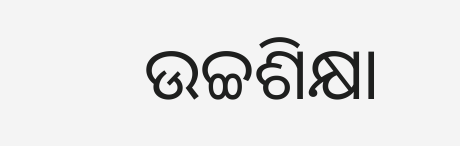ଉଚ୍ଚଶିକ୍ଷା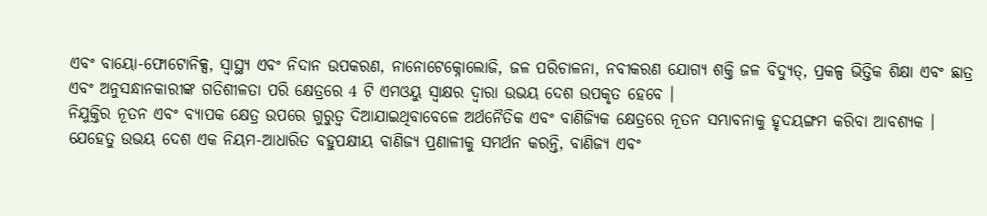ଏବଂ ବାୟୋ-ଫୋଟୋନିକ୍ସ, ସ୍ୱାସ୍ଥ୍ୟ ଏବଂ ନିଦାନ ଉପକରଣ, ନାନୋଟେକ୍ନୋଲୋଜି, ଜଳ ପରିଚାଳନା, ନବୀକରଣ ଯୋଗ୍ୟ ଶକ୍ତି ଜଳ ବିଦ୍ୟୁତ୍, ପ୍ରକଳ୍ପ ଭିତ୍ତିକ ଶିକ୍ଷା ଏବଂ ଛାତ୍ର ଏବଂ ଅନୁସନ୍ଧାନକାରୀଙ୍କ ଗତିଶୀଳତା ପରି କ୍ଷେତ୍ରରେ 4 ଟି ଏମଓୟୁ ସ୍ୱାକ୍ଷର ଦ୍ବାରା ଉଭୟ ଦେଶ ଉପକୃତ ହେବେ ।
ନିଯୁକ୍ତିର ନୂତନ ଏବଂ ବ୍ୟାପକ କ୍ଷେତ୍ର ଉପରେ ଗୁରୁତ୍ୱ ଦିଆଯାଇଥିବାବେଳେ ଅର୍ଥନୈତିକ ଏବଂ ବାଣିଜ୍ୟିକ କ୍ଷେତ୍ରରେ ନୂତନ ସମ୍ଭାବନାକୁ ହୃଦୟଙ୍ଗମ କରିବା ଆବଶ୍ୟକ । ଯେହେତୁ ଉଭୟ ଦେଶ ଏକ ନିୟମ-ଆଧାରିତ ବହୁପକ୍ଷୀୟ ବାଣିଜ୍ୟ ପ୍ରଣାଳୀକୁ ସମର୍ଥନ କରନ୍ତି, ବାଣିଜ୍ୟ ଏବଂ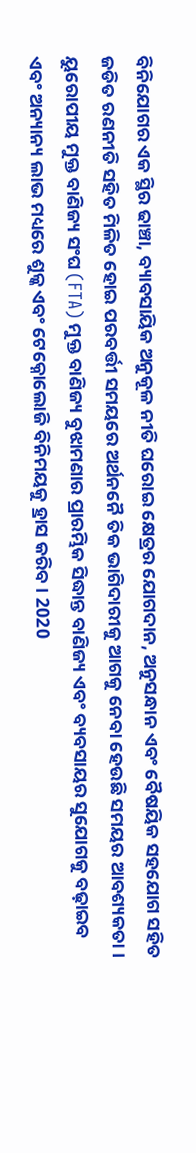ବିନିଯୋଗର ଏକ ସ୍ଥିର ଢାଞ୍ଚା, ବ୍ୟାବସାୟିକ ଅନୁକୂଳ ନୀତି ଘରୋଇ କ୍ଷେତ୍ରର ଯୋଗଦାନ, ଅନୁସନ୍ଧାନ ଏବଂ ବୈଷୟିକ ସହଯୋଗ ସହିତ ଜଡିତ ରଣନୀତି ସହିତ ମିଳିତ ହୋଇ ପରବର୍ତ୍ତୀ ସମୟରେ ଅର୍ଥନନୈ ତିକ ଭାଗିଦାରୀକୁ ଆଗକୁ ନେବା ହେଉଛି ସମୟର ଆବଶ୍ୟକତା । ୟୁରୋପୀୟ ମୁକ୍ତ ବାଣିଜ୍ୟ ସଂଘ (FTA) ମୁକ୍ତ ବାଣିଜ୍ୟ ବୁଝାମଣାର ପ୍ରାରମ୍ଭିକ ସିଦ୍ଧାନ୍ତ ବାଣିଜ୍ୟ ଏବଂ ବ୍ୟବସାୟର ସୁଯୋଗକୁ ବଢ଼ାଇବ ଏବଂ ଅନ୍ୟାନ୍ୟ ଲାଭ ମଧ୍ୟରେ ଶୁଳ୍କ ଏବଂ ଟେକ୍ନୋଲୋଜି ବିନିମୟକୁ ହ୍ରାସ କରିବ । 2020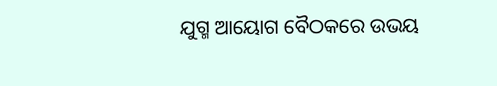ଯୁଗ୍ମ ଆୟୋଗ ବୈଠକରେ ଉଭୟ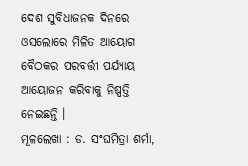ଦେଶ ସୁବିଧାଜନକ ଦିନରେ ଓସଲୋରେ ମିଳିତ ଆୟୋଗ ବୈଠକର ପରବର୍ତ୍ତୀ ପର୍ଯ୍ୟାୟ ଆୟୋଜନ କରିବାକୁ ନିଷ୍ପତ୍ତି ନେଇଛନ୍ତି ।
ମୂଳଲେଖା : ଡ. ସଂଘମିତ୍ରା ଶର୍ମା,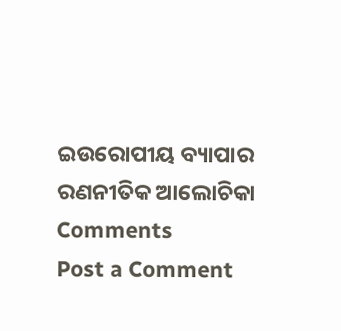ଇଉରୋପୀୟ ବ୍ୟାପାର ରଣନୀତିକ ଆଲୋଚିକା
Comments
Post a Comment